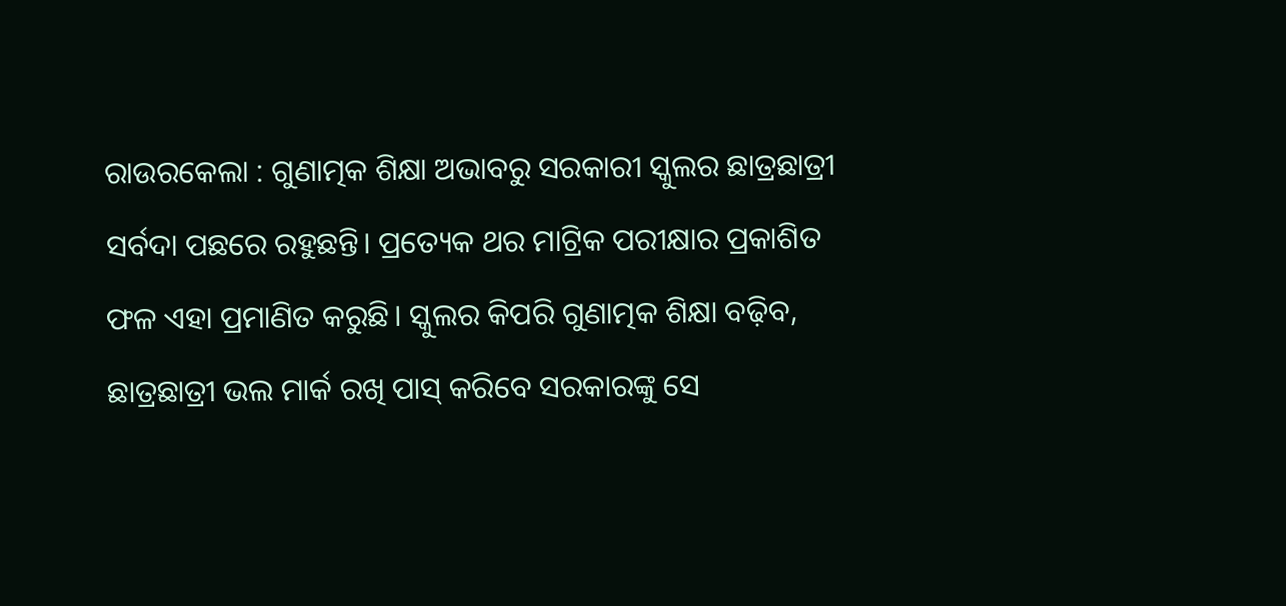ରାଉରକେଲା : ଗୁଣାତ୍ମକ ଶିକ୍ଷା ଅଭାବରୁ ସରକାରୀ ସ୍କୁଲର ଛାତ୍ରଛାତ୍ରୀ ସର୍ବଦା ପଛରେ ରହୁଛନ୍ତି। ପ୍ରତ୍ୟେକ ଥର ମାଟ୍ରିକ ପରୀକ୍ଷାର ପ୍ରକାଶିତ ଫଳ ଏହା ପ୍ରମାଣିତ କରୁଛି। ସ୍କୁଲର କିପରି ଗୁଣାତ୍ମକ ଶିକ୍ଷା ବଢ଼ିବ, ଛାତ୍ରଛାତ୍ରୀ ଭଲ ମାର୍କ ରଖି ପାସ୍ କରିବେ ସରକାରଙ୍କୁ ସେ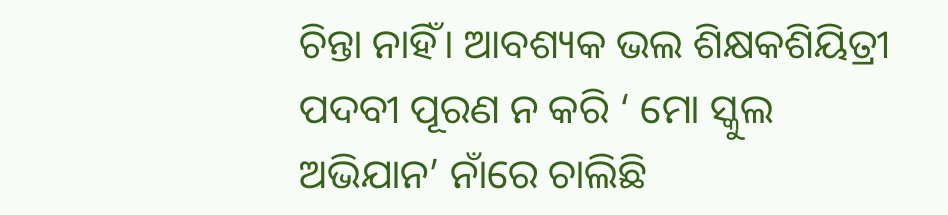ଚିନ୍ତା ନାହିଁ। ଆବଶ୍ୟକ ଭଲ ଶିକ୍ଷକଶିୟିତ୍ରୀ ପଦବୀ ପୂରଣ ନ କରି ‘ ମୋ ସ୍କୁଲ ଅଭିଯାନ’ ନାଁରେ ଚାଲିଛି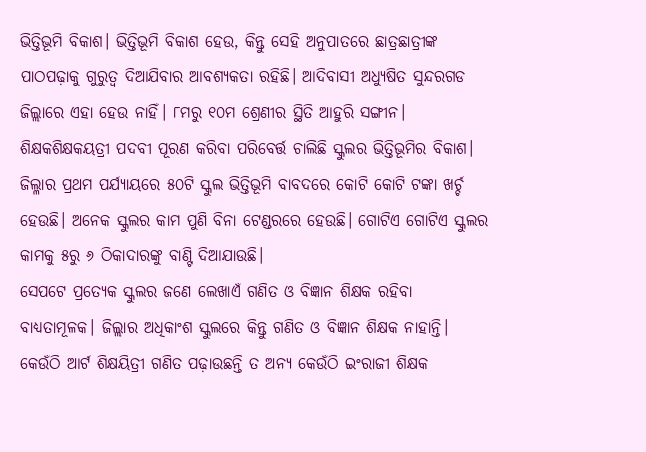ଭିତ୍ତିଭୂମି ବିକାଶ। ଭିତ୍ତିଭୂମି ବିକାଶ ହେଉ, କିନ୍ତୁ ସେହି ଅନୁପାତରେ ଛାତ୍ରଛାତ୍ରୀଙ୍କ ପାଠପଢ଼ାକୁ ଗୁରୁତ୍ବ ଦିଆଯିବାର ଆବଶ୍ୟକତା ରହିଛି। ଆଦିବାସୀ ଅଧ୍ୟୁଷିତ ସୁନ୍ଦରଗଡ ଜିଲ୍ଲାରେ ଏହା ହେଉ ନାହିଁ। ୮ମରୁ ୧୦ମ ଶ୍ରେଣୀର ସ୍ଥିତି ଆହୁରି ସଙ୍ଗୀନ। ଶିକ୍ଷକଶିକ୍ଷକୟତ୍ରୀ ପଦବୀ ପୂରଣ କରିବା ପରିବେର୍ତ୍ତ ଚାଲିଛି ସ୍କୁଲର ଭିତ୍ତିଭୂମିର ବିକାଶ। ଜିଲ୍ଳାର ପ୍ରଥମ ପର୍ଯ୍ୟାୟରେ ୫୦ଟି ସ୍କୁଲ ଭିତ୍ତିଭୂମି ବାବଦରେ କୋଟି କୋଟି ଟଙ୍କା ଖର୍ଚ୍ଚ ହେଉଛି। ଅନେକ ସ୍କୁଲର କାମ ପୁଣି ବିନା ଟେଣ୍ଡରରେ ହେଉଛି। ଗୋଟିଏ ଗୋଟିଏ ସ୍କୁଲର କାମକୁ ୫ରୁ ୬ ଠିକାଦାରଙ୍କୁ ବାଣ୍ଟି ଦିଆଯାଉଛି।
ସେପଟେ ପ୍ରତ୍ୟେକ ସ୍କୁଲର ଜଣେ ଲେଖାଏଁ ଗଣିତ ଓ ବିଜ୍ଞାନ ଶିକ୍ଷକ ରହିବା ବାଧ୍ୟତାମୂଳକ। ଜିଲ୍ଲାର ଅଧିକାଂଶ ସ୍କୁଲରେ କିନ୍ତୁ ଗଣିତ ଓ ବିଜ୍ଞାନ ଶିକ୍ଷକ ନାହାନ୍ତି। କେଉଁଠି ଆର୍ଟ ଶିକ୍ଷୟିତ୍ରୀ ଗଣିତ ପଢ଼ାଉଛନ୍ତି ତ ଅନ୍ୟ କେଉଁଠି ଇଂରାଜୀ ଶିକ୍ଷକ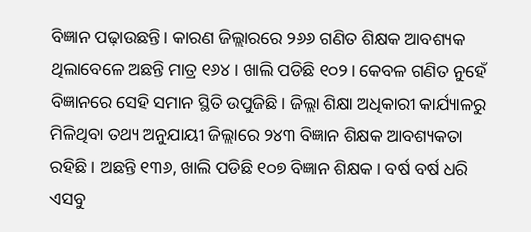ବିଜ୍ଞାନ ପଢ଼ାଉଛନ୍ତି। କାରଣ ଜିଲ୍ଲାରରେ ୨୬୬ ଗଣିତ ଶିକ୍ଷକ ଆବଶ୍ୟକ ଥିଲାବେଳେ ଅଛନ୍ତି ମାତ୍ର ୧୬୪। ଖାଲି ପଡିଛି ୧୦୨। କେବଳ ଗଣିତ ନୁହେଁ ବିଜ୍ଞାନରେ ସେହି ସମାନ ସ୍ଥିତି ଉପୁଜିଛି। ଜିଲ୍ଲା ଶିକ୍ଷା ଅଧିକାରୀ କାର୍ଯ୍ୟାଳରୁ ମିଳିଥିବା ତଥ୍ୟ ଅନୁଯାୟୀ ଜିଲ୍ଲାରେ ୨୪୩ ବିଜ୍ଞାନ ଶିକ୍ଷକ ଆବଶ୍ୟକତା ରହିଛି। ଅଛନ୍ତି ୧୩୬, ଖାଲି ପଡିଛି ୧୦୭ ବିଜ୍ଞାନ ଶିକ୍ଷକ। ବର୍ଷ ବର୍ଷ ଧରି ଏସବୁ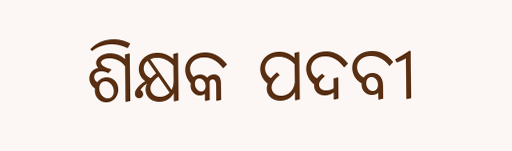ଶିକ୍ଷକ ପଦବୀ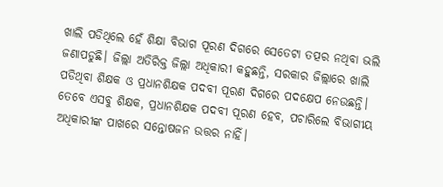ଖାଲି ପଡିଥିଲେ ହେଁ ଶିକ୍ଷା ବିଭାଗ ପୂରଣ ଦିଗରେ ସେତେଟା ତତ୍ପର ନଥିବା ଭଲି ଜଣାପଡୁଛି। ଜିଲ୍ଲା ଅତିରିକ୍ତ ଜିଲ୍ଲା ଅଧିକାରୀ କହୁଛନ୍ତି, ସରକାର ଜିଲ୍ଲାରେ ଖାଲି ପଡିଥିବା ଶିକ୍ଷକ ଓ ପ୍ରଧାନଶିକ୍ଷକ ପଦବୀ ପୂରଣ ଦିଗରେ ପଦକ୍ଷେପ ନେଉଛନ୍ତି। ତେବେ ଏସବୁ ଶିକ୍ଷକ, ପ୍ରଧାନଶିକ୍ଷକ ପଦବୀ ପୂରଣ ହେବ, ପଚାରିଲେ ବିଭାଗୀୟ ଅଧିକାରୀଙ୍କ ପାଖରେ ସନ୍ତୋଷଜନ ଉତ୍ତର ନାହିଁ।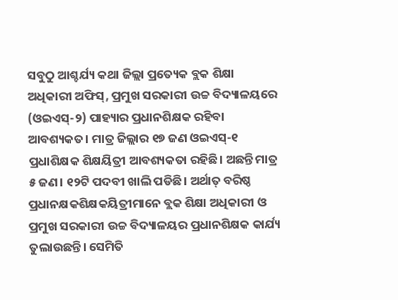ସବୁଠୁ ଆଶ୍ଚର୍ଯ୍ୟ କଥା ଜିଲ୍ଲା ପ୍ରତ୍ୟେକ ବ୍ଲକ ଶିକ୍ଷା ଅଧିକାରୀ ଅଫିସ୍, ପ୍ରମୁଖ ସରକାରୀ ଉଚ୍ଚ ବିଦ୍ୟାଳୟରେ (ଓଇଏସ୍-୨) ପାହ୍ୟାର ପ୍ରଧାନଶିକ୍ଷକ ରହିବା ଆବଶ୍ୟକତ। ମାତ୍ର ଜିଲ୍ଲାର ୧୭ ଜଣ ଓଇଏସ୍-୧ ପ୍ରଧାଶିକ୍ଷକ ଶିକ୍ଷୟିତ୍ରୀ ଆବଶ୍ୟକତା ରହିଛି। ଅଛନ୍ତି ମାତ୍ର ୫ ଜଣ। ୧୨ଟି ପଦବୀ ଖାଲି ପଡିଛି। ଅର୍ଥାତ୍ ବରିଷ୍ଠ ପ୍ରଧାନକ୍ଷକଶିକ୍ଷକୟିତ୍ରୀମାନେ ବ୍ଲକ ଶିକ୍ଷା ଅଧିକାରୀ ଓ ପ୍ରମୁଖ ସରକାରୀ ଉଚ୍ଚ ବିଦ୍ୟାଳୟର ପ୍ରଧାନଶିକ୍ଷକ କାର୍ଯ୍ୟ ତୁଲାଉଛନ୍ତି। ସେମିତି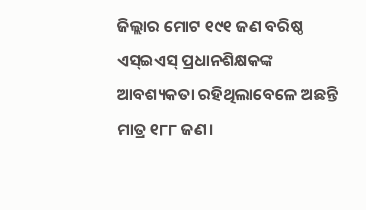ଜିଲ୍ଲାର ମୋଟ ୧୯୧ ଜଣ ବରିଷ୍ଠ ଏସ୍ଇଏସ୍ ପ୍ରଧାନଶିକ୍ଷକଙ୍କ ଆବଶ୍ୟକତା ରହିଥିଲାବେଳେ ଅଛନ୍ତି ମାତ୍ର ୧୮୮ ଜଣ।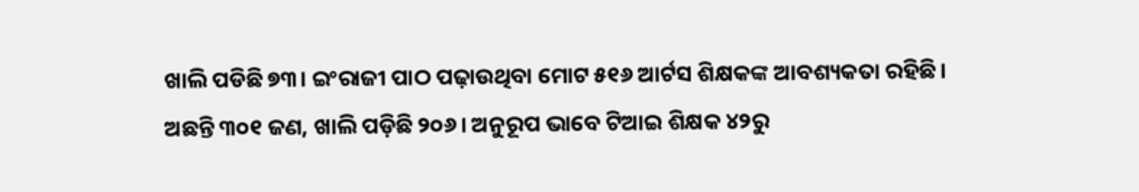ଖାଲି ପଡିଛି ୭୩। ଇଂରାଜୀ ପାଠ ପଢ଼ାଉଥିବା ମୋଟ ୫୧୬ ଆର୍ଟସ ଶିକ୍ଷକଙ୍କ ଆବଶ୍ୟକତା ରହିଛି। ଅଛନ୍ତି ୩୦୧ ଜଣ, ଖାଲି ପଡ଼ିଛି ୨୦୬। ଅନୁରୂପ ଭାବେ ଟିଆଇ ଶିକ୍ଷକ ୪୨ରୁ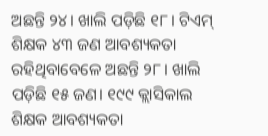ଅଛନ୍ତି ୨୪। ଖାଲି ପଡ଼ିଛି ୧୮। ଟିଏମ୍ ଶିକ୍ଷକ ୪୩ ଜଣ ଆବଶ୍ୟକତା ରହିଥିବାବେଳେ ଅଛନ୍ତି ୨୮। ଖାଲି ପଡ଼ିଛି ୧୫ ଜଣ। ୧୯୯ କ୍ଲାସିକାଲ ଶିକ୍ଷକ ଆବଶ୍ୟକତା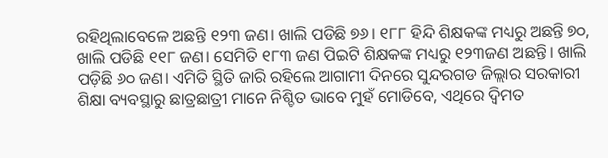ରହିଥିଲାବେଳେ ଅଛନ୍ତି ୧୨୩ ଜଣ। ଖାଲି ପଡିଛି ୭୬। ୧୮୮ ହିନ୍ଦି ଶିକ୍ଷକଙ୍କ ମଧ୍ୟରୁ ଅଛନ୍ତି ୭୦, ଖାଲି ପଡିଛି ୧୧୮ ଜଣ। ସେମିତି ୧୮୩ ଜଣ ପିଇଟି ଶିକ୍ଷକଙ୍କ ମଧ୍ୟରୁ ୧୨୩ଜଣ ଅଛନ୍ତି। ଖାଲି ପଡ଼ିଛି ୬୦ ଜଣ। ଏମିତି ସ୍ଥିତି ଜାରି ରହିଲେ ଆଗାମୀ ଦିନରେ ସୁନ୍ଦରଗଡ ଜିଲ୍ଲାର ସରକାରୀ ଶିକ୍ଷା ବ୍ୟବସ୍ଥାରୁ ଛାତ୍ରଛାତ୍ରୀ ମାନେ ନିଶ୍ଚିତ ଭାବେ ମୁହଁ ମୋଡିବେ, ଏଥିରେ ଦ୍ବିମତ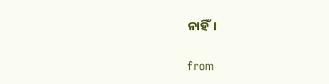ନାହିଁ।

from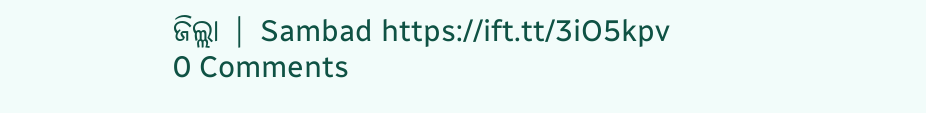ଜିଲ୍ଲା | Sambad https://ift.tt/3iO5kpv
0 Comments